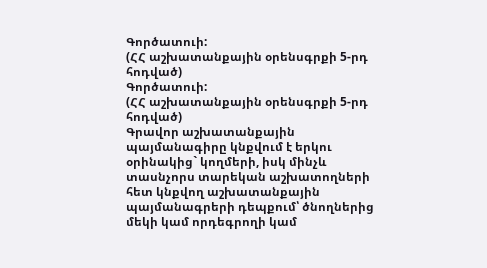Գործատուի:
(ՀՀ աշխատանքային օրենսգրքի 5-րդ հոդված)
Գործատուի:
(ՀՀ աշխատանքային օրենսգրքի 5-րդ հոդված)
Գրավոր աշխատանքային պայմանագիրը կնքվում է երկու օրինակից` կողմերի, իսկ մինչև տասնչորս տարեկան աշխատողների հետ կնքվող աշխատանքային պայմանագրերի դեպքում՝ ծնողներից մեկի կամ որդեգրողի կամ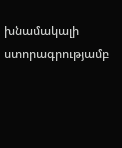խնամակալի ստորագրությամբ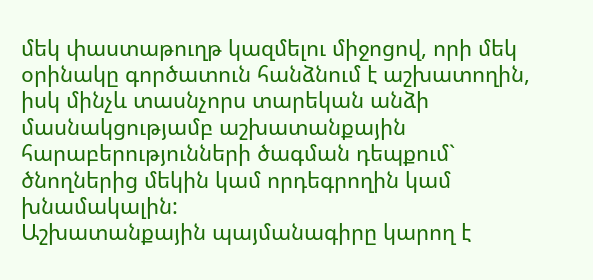մեկ փաստաթուղթ կազմելու միջոցով, որի մեկ օրինակը գործատուն հանձնում է աշխատողին, իսկ մինչև տասնչորս տարեկան անձի մասնակցությամբ աշխատանքային հարաբերությունների ծագման դեպքում` ծնողներից մեկին կամ որդեգրողին կամ խնամակալին:
Աշխատանքային պայմանագիրը կարող է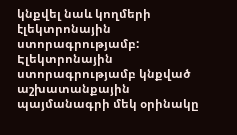կնքվել նաև կողմերի էլեկտրոնային ստորագրությամբ: Էլեկտրոնային ստորագրությամբ կնքված աշխատանքային պայմանագրի մեկ օրինակը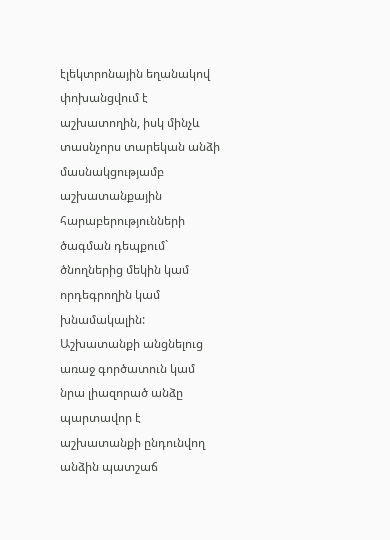էլեկտրոնային եղանակով փոխանցվում է աշխատողին, իսկ մինչև տասնչորս տարեկան անձի մասնակցությամբ աշխատանքային հարաբերությունների ծագման դեպքում` ծնողներից մեկին կամ որդեգրողին կամ խնամակալին:
Աշխատանքի անցնելուց առաջ գործատուն կամ նրա լիազորած անձը պարտավոր է աշխատանքի ընդունվող անձին պատշաճ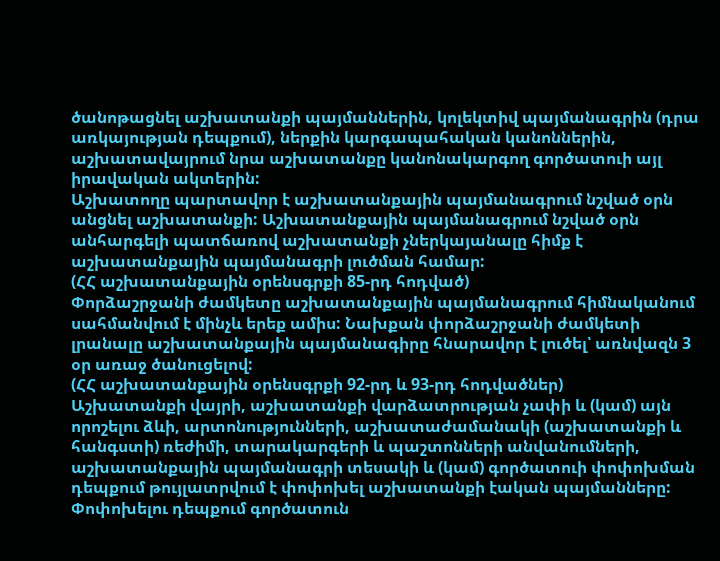ծանոթացնել աշխատանքի պայմաններին, կոլեկտիվ պայմանագրին (դրա առկայության դեպքում), ներքին կարգապահական կանոններին, աշխատավայրում նրա աշխատանքը կանոնակարգող գործատուի այլ իրավական ակտերին:
Աշխատողը պարտավոր է աշխատանքային պայմանագրում նշված օրն անցնել աշխատանքի: Աշխատանքային պայմանագրում նշված օրն անհարգելի պատճառով աշխատանքի չներկայանալը հիմք է աշխատանքային պայմանագրի լուծման համար:
(ՀՀ աշխատանքային օրենսգրքի 85-րդ հոդված)
Փորձաշրջանի ժամկետը աշխատանքային պայմանագրում հիմնականում սահմանվում է մինչև երեք ամիս: Նախքան փորձաշրջանի ժամկետի լրանալը աշխատանքային պայմանագիրը հնարավոր է լուծել՝ առնվազն 3 օր առաջ ծանուցելով:
(ՀՀ աշխատանքային օրենսգրքի 92-րդ և 93-րդ հոդվածներ)
Աշխատանքի վայրի, աշխատանքի վարձատրության չափի և (կամ) այն որոշելու ձևի, արտոնությունների, աշխատաժամանակի (աշխատանքի և հանգստի) ռեժիմի, տարակարգերի և պաշտոնների անվանումների, աշխատանքային պայմանագրի տեսակի և (կամ) գործատուի փոփոխման դեպքում թույլատրվում է փոփոխել աշխատանքի էական պայմանները: Փոփոխելու դեպքում գործատուն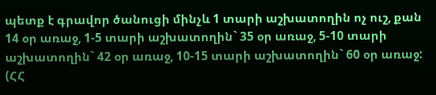պետք է գրավոր ծանուցի մինչև 1 տարի աշխատողին ոչ ուշ, քան 14 օր առաջ, 1-5 տարի աշխատողին` 35 օր առաջ, 5-10 տարի աշխատողին` 42 օր առաջ, 10-15 տարի աշխատողին` 60 օր առաջ:
(ՀՀ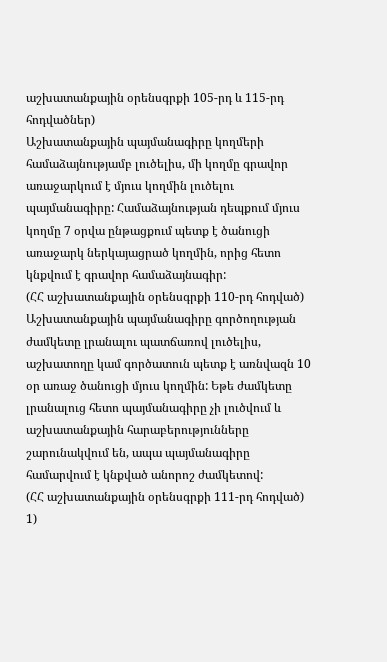աշխատանքային օրենսգրքի 105-րդ և 115-րդ հոդվածներ)
Աշխատանքային պայմանագիրը կողմերի համաձայնությամբ լուծելիս, մի կողմը գրավոր առաջարկում է մյուս կողմին լուծելու պայմանագիրը: Համաձայնության դեպքում մյուս կողմը 7 օրվա ընթացքում պետք է ծանուցի առաջարկ ներկայացրած կողմին, որից հետո կնքվում է գրավոր համաձայնագիր:
(ՀՀ աշխատանքային օրենսգրքի 110-րդ հոդված)
Աշխատանքային պայմանագիրը գործողության ժամկետը լրանալու պատճառով լուծելիս, աշխատողը կամ գործատուն պետք է առնվազն 10 օր առաջ ծանուցի մյուս կողմին: Եթե ժամկետը լրանալուց հետո պայմանագիրը չի լուծվում և աշխատանքային հարաբերությունները շարունակվում են, ապա պայմանագիրը համարվում է կնքված անորոշ ժամկետով:
(ՀՀ աշխատանքային օրենսգրքի 111-րդ հոդված)
1)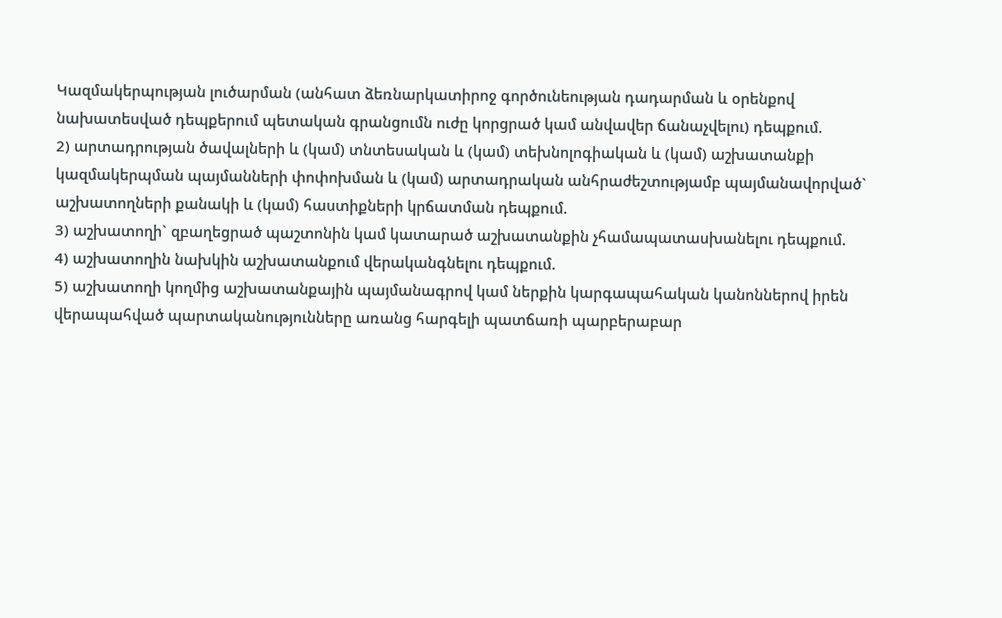Կազմակերպության լուծարման (անհատ ձեռնարկատիրոջ գործունեության դադարման և օրենքով նախատեսված դեպքերում պետական գրանցումն ուժը կորցրած կամ անվավեր ճանաչվելու) դեպքում.
2) արտադրության ծավալների և (կամ) տնտեսական և (կամ) տեխնոլոգիական և (կամ) աշխատանքի կազմակերպման պայմանների փոփոխման և (կամ) արտադրական անհրաժեշտությամբ պայմանավորված` աշխատողների քանակի և (կամ) հաստիքների կրճատման դեպքում.
3) աշխատողի` զբաղեցրած պաշտոնին կամ կատարած աշխատանքին չհամապատասխանելու դեպքում.
4) աշխատողին նախկին աշխատանքում վերականգնելու դեպքում.
5) աշխատողի կողմից աշխատանքային պայմանագրով կամ ներքին կարգապահական կանոններով իրեն վերապահված պարտականությունները առանց հարգելի պատճառի պարբերաբար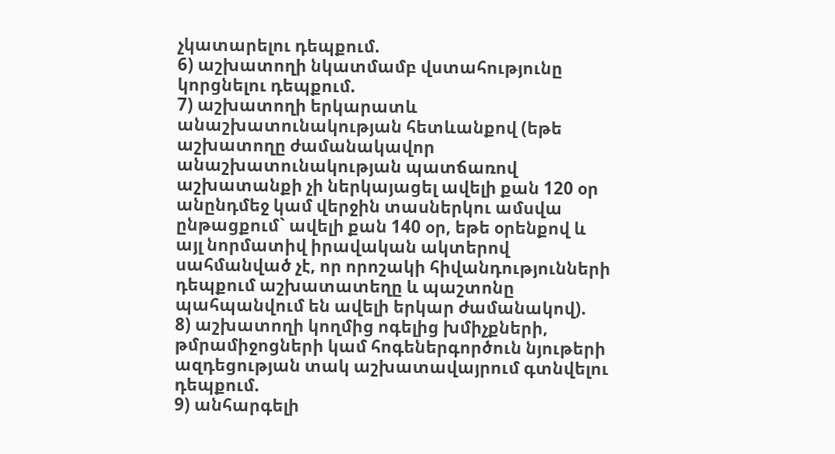չկատարելու դեպքում.
6) աշխատողի նկատմամբ վստահությունը կորցնելու դեպքում.
7) աշխատողի երկարատև անաշխատունակության հետևանքով (եթե աշխատողը ժամանակավոր անաշխատունակության պատճառով աշխատանքի չի ներկայացել ավելի քան 120 օր անընդմեջ կամ վերջին տասներկու ամսվա ընթացքում` ավելի քան 140 օր, եթե օրենքով և այլ նորմատիվ իրավական ակտերով սահմանված չէ, որ որոշակի հիվանդությունների դեպքում աշխատատեղը և պաշտոնը պահպանվում են ավելի երկար ժամանակով).
8) աշխատողի կողմից ոգելից խմիչքների, թմրամիջոցների կամ հոգեներգործուն նյութերի ազդեցության տակ աշխատավայրում գտնվելու դեպքում.
9) անհարգելի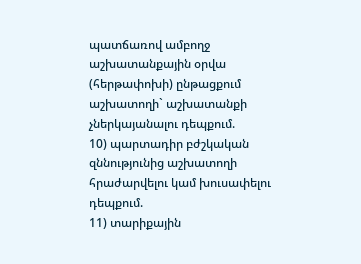պատճառով ամբողջ աշխատանքային օրվա (հերթափոխի) ընթացքում աշխատողի` աշխատանքի չներկայանալու դեպքում.
10) պարտադիր բժշկական զննությունից աշխատողի հրաժարվելու կամ խուսափելու դեպքում.
11) տարիքային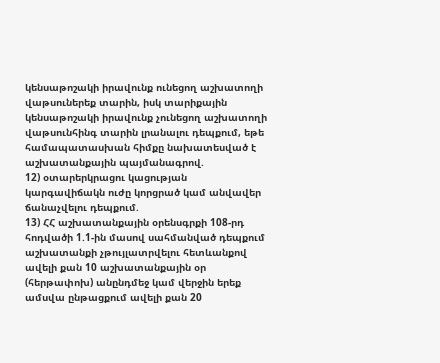կենսաթոշակի իրավունք ունեցող աշխատողի վաթսուներեք տարին, իսկ տարիքային կենսաթոշակի իրավունք չունեցող աշխատողի վաթսունհինգ տարին լրանալու դեպքում, եթե համապատասխան հիմքը նախատեսված է աշխատանքային պայմանագրով.
12) օտարերկրացու կացության կարգավիճակն ուժը կորցրած կամ անվավեր ճանաչվելու դեպքում.
13) ՀՀ աշխատանքային օրենսգրքի 108-րդ հոդվածի 1.1-ին մասով սահմանված դեպքում աշխատանքի չթույլատրվելու հետևանքով ավելի քան 10 աշխատանքային օր (հերթափոխ) անընդմեջ կամ վերջին երեք ամսվա ընթացքում ավելի քան 20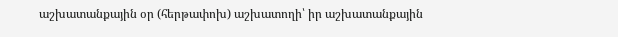աշխատանքային օր (հերթափոխ) աշխատողի՝ իր աշխատանքային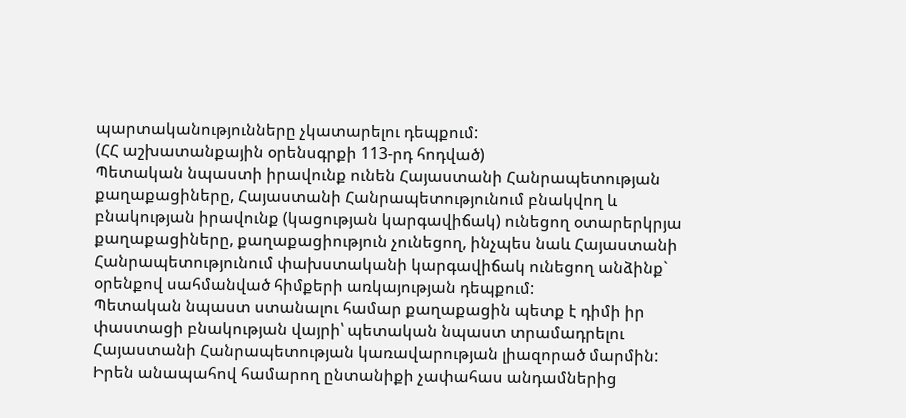պարտականությունները չկատարելու դեպքում:
(ՀՀ աշխատանքային օրենսգրքի 113-րդ հոդված)
Պետական նպաստի իրավունք ունեն Հայաստանի Հանրապետության քաղաքացիները, Հայաստանի Հանրապետությունում բնակվող և բնակության իրավունք (կացության կարգավիճակ) ունեցող օտարերկրյա քաղաքացիները, քաղաքացիություն չունեցող, ինչպես նաև Հայաստանի Հանրապետությունում փախստականի կարգավիճակ ունեցող անձինք` օրենքով սահմանված հիմքերի առկայության դեպքում:
Պետական նպաստ ստանալու համար քաղաքացին պետք է դիմի իր փաստացի բնակության վայրի՝ պետական նպաստ տրամադրելու Հայաստանի Հանրապետության կառավարության լիազորած մարմին:
Իրեն անապահով համարող ընտանիքի չափահաս անդամներից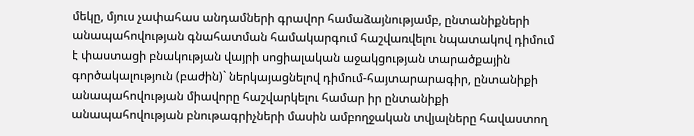մեկը, մյուս չափահաս անդամների գրավոր համաձայնությամբ, ընտանիքների անապահովության գնահատման համակարգում հաշվառվելու նպատակով դիմում է փաստացի բնակության վայրի սոցիալական աջակցության տարածքային գործակալություն (բաժին)` ներկայացնելով դիմում-հայտարարագիր, ընտանիքի անապահովության միավորը հաշվարկելու համար իր ընտանիքի անապահովության բնութագրիչների մասին ամբողջական տվյալները հավաստող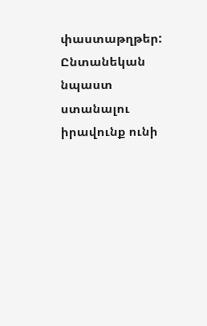փաստաթղթեր:
Ընտանեկան նպաստ ստանալու իրավունք ունի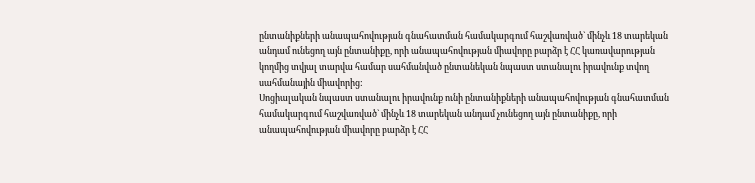ընտանիքների անապահովության գնահատման համակարգում հաշվառված` մինչև 18 տարեկան անդամ ունեցող այն ընտանիքը, որի անապահովության միավորը բարձր է ՀՀ կառավարության կողմից տվյալ տարվա համար սահմանված ընտանեկան նպաստ ստանալու իրավունք տվող սահմանային միավորից:
Սոցիալական նպաստ ստանալու իրավունք ունի ընտանիքների անապահովության գնահատման համակարգում հաշվառված` մինչև 18 տարեկան անդամ չունեցող այն ընտանիքը, որի անապահովության միավորը բարձր է ՀՀ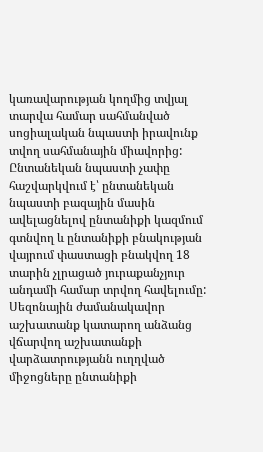կառավարության կողմից տվյալ տարվա համար սահմանված սոցիալական նպաստի իրավունք տվող սահմանային միավորից:
Ընտանեկան նպաստի չափը հաշվարկվում է՝ ընտանեկան նպաստի բազային մասին ավելացնելով ընտանիքի կազմում գտնվող և ընտանիքի բնակության վայրում փաստացի բնակվող 18 տարին չլրացած յուրաքանչյուր անդամի համար տրվող հավելումը:
Սեզոնային ժամանակավոր աշխատանք կատարող անձանց վճարվող աշխատանքի վարձատրությանն ուղղված միջոցները ընտանիքի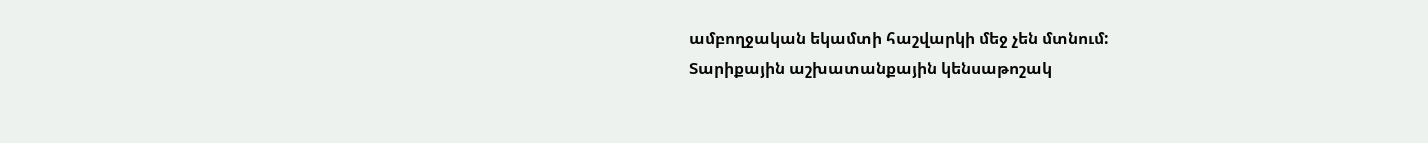ամբողջական եկամտի հաշվարկի մեջ չեն մտնում:
Տարիքային աշխատանքային կենսաթոշակ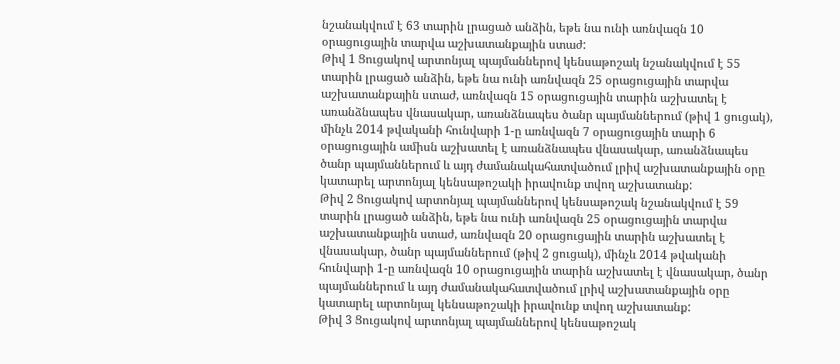նշանակվում է 63 տարին լրացած անձին, եթե նա ունի առնվազն 10 օրացուցային տարվա աշխատանքային ստաժ:
Թիվ 1 Ցուցակով արտոնյալ պայմաններով կենսաթոշակ նշանակվում է 55 տարին լրացած անձին, եթե նա ունի առնվազն 25 օրացուցային տարվա աշխատանքային ստաժ, առնվազն 15 օրացուցային տարին աշխատել է առանձնապես վնասակար, առանձնապես ծանր պայմաններում (թիվ 1 ցուցակ), մինչև 2014 թվականի հունվարի 1-ը առնվազն 7 օրացուցային տարի 6 օրացուցային ամիսն աշխատել է առանձնապես վնասակար, առանձնապես ծանր պայմաններում և այդ ժամանակահատվածում լրիվ աշխատանքային օրը կատարել արտոնյալ կենսաթոշակի իրավունք տվող աշխատանք:
Թիվ 2 Ցուցակով արտոնյալ պայմաններով կենսաթոշակ նշանակվում է 59 տարին լրացած անձին, եթե նա ունի առնվազն 25 օրացուցային տարվա աշխատանքային ստաժ, առնվազն 20 օրացուցային տարին աշխատել է վնասակար, ծանր պայմաններում (թիվ 2 ցուցակ), մինչև 2014 թվականի հունվարի 1-ը առնվազն 10 օրացուցային տարին աշխատել է վնասակար, ծանր պայմաններում և այդ ժամանակահատվածում լրիվ աշխատանքային օրը կատարել արտոնյալ կենսաթոշակի իրավունք տվող աշխատանք:
Թիվ 3 Ցուցակով արտոնյալ պայմաններով կենսաթոշակ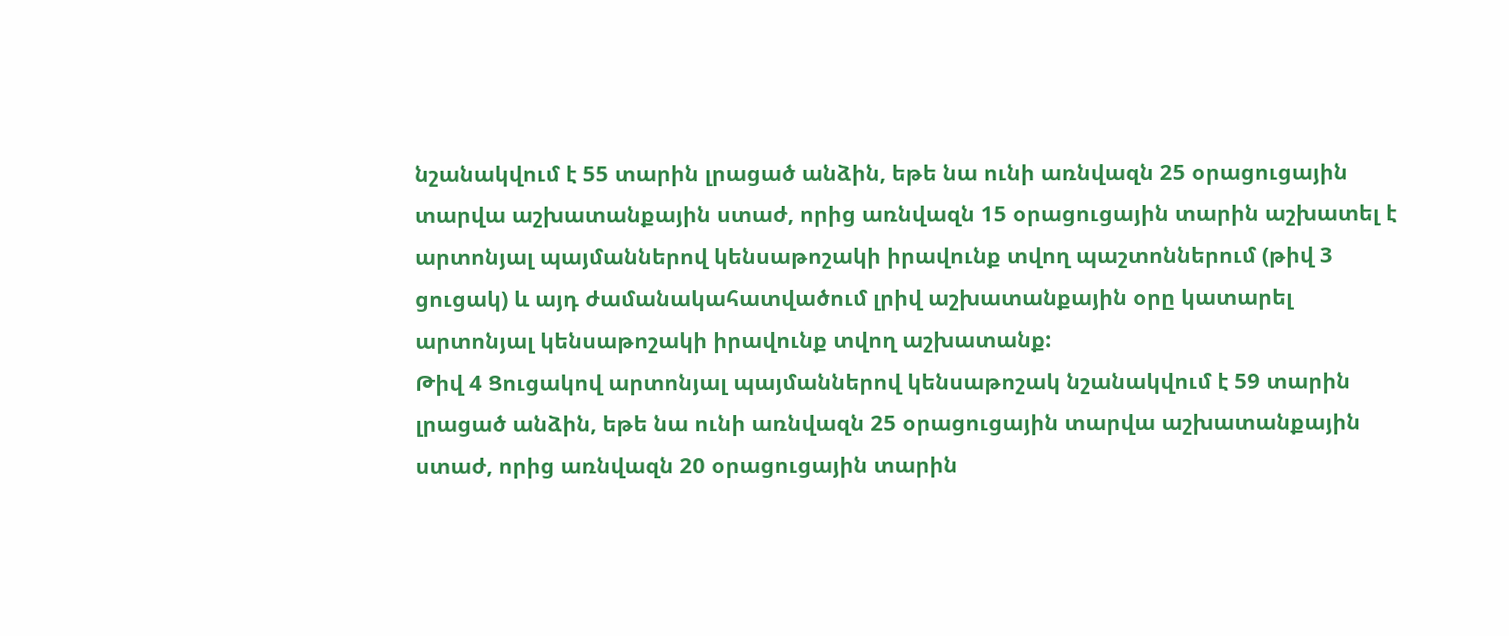նշանակվում է 55 տարին լրացած անձին, եթե նա ունի առնվազն 25 օրացուցային տարվա աշխատանքային ստաժ, որից առնվազն 15 օրացուցային տարին աշխատել է արտոնյալ պայմաններով կենսաթոշակի իրավունք տվող պաշտոններում (թիվ 3 ցուցակ) և այդ ժամանակահատվածում լրիվ աշխատանքային օրը կատարել արտոնյալ կենսաթոշակի իրավունք տվող աշխատանք:
Թիվ 4 Ցուցակով արտոնյալ պայմաններով կենսաթոշակ նշանակվում է 59 տարին լրացած անձին, եթե նա ունի առնվազն 25 օրացուցային տարվա աշխատանքային ստաժ, որից առնվազն 20 օրացուցային տարին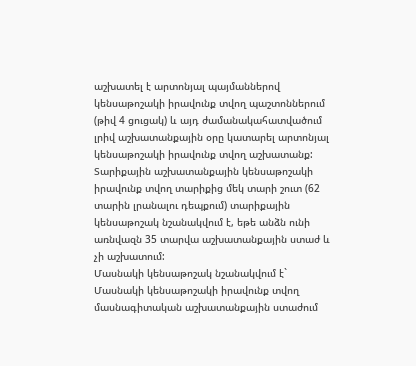աշխատել է արտոնյալ պայմաններով կենսաթոշակի իրավունք տվող պաշտոններում (թիվ 4 ցուցակ) և այդ ժամանակահատվածում լրիվ աշխատանքային օրը կատարել արտոնյալ կենսաթոշակի իրավունք տվող աշխատանք:
Տարիքային աշխատանքային կենսաթոշակի իրավունք տվող տարիքից մեկ տարի շուտ (62 տարին լրանալու դեպքում) տարիքային կենսաթոշակ նշանակվում է, եթե անձն ունի առնվազն 35 տարվա աշխատանքային ստաժ և չի աշխատում:
Մասնակի կենսաթոշակ նշանակվում է`
Մասնակի կենսաթոշակի իրավունք տվող մասնագիտական աշխատանքային ստաժում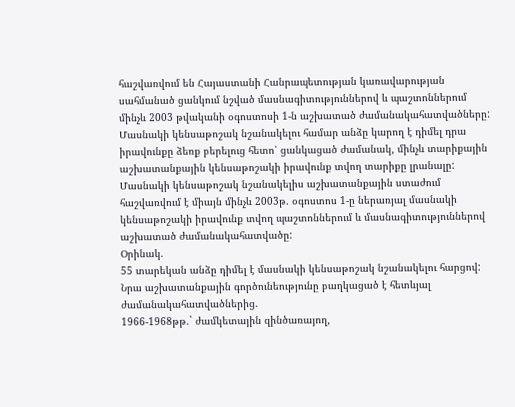հաշվառվում են Հայաստանի Հանրապետության կառավարության սահմանած ցանկում նշված մասնագիտություններով և պաշտոններում մինչև 2003 թվականի օգոստոսի 1-ն աշխատած ժամանակահատվածները:
Մասնակի կենսաթոշակ նշանակելու համար անձը կարող է դիմել դրա իրավունքը ձեռք բերելուց հետո՝ ցանկացած ժամանակ, մինչև տարիքային աշխատանքային կենսաթոշակի իրավունք տվող տարիքը լրանալը:
Մասնակի կենսաթոշակ նշանակելիս աշխատանքային ստաժում հաշվառվում է միայն մինչև 2003թ. օգոստոս 1-ը ներառյալ մասնակի կենսաթոշակի իրավունք տվող պաշտոններում և մասնագիտություններով աշխատած ժամանակահատվածը:
Օրինակ.
55 տարեկան անձը դիմել է մասնակի կենսաթոշակ նշանակելու հարցով:
Նրա աշխատանքային գործունեությունը բաղկացած է հետևյալ ժամանակահատվածներից.
1966-1968թթ.` ժամկետային զինծառայող,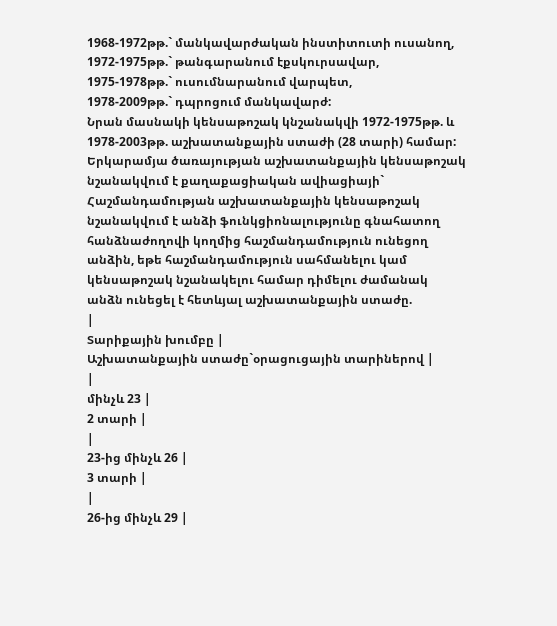1968-1972թթ.` մանկավարժական ինստիտուտի ուսանող,
1972-1975թթ.` թանգարանում էքսկուրսավար,
1975-1978թթ.` ուսումնարանում վարպետ,
1978-2009թթ.` դպրոցում մանկավարժ:
Նրան մասնակի կենսաթոշակ կնշանակվի 1972-1975թթ. և 1978-2003թթ. աշխատանքային ստաժի (28 տարի) համար:
Երկարամյա ծառայության աշխատանքային կենսաթոշակ նշանակվում է քաղաքացիական ավիացիայի`
Հաշմանդամության աշխատանքային կենսաթոշակ նշանակվում է անձի ֆունկցիոնալությունը գնահատող հանձնաժողովի կողմից հաշմանդամություն ունեցող անձին, եթե հաշմանդամություն սահմանելու կամ կենսաթոշակ նշանակելու համար դիմելու ժամանակ անձն ունեցել է հետևյալ աշխատանքային ստաժը.
|
Տարիքային խումբը |
Աշխատանքային ստաժը`օրացուցային տարիներով |
|
մինչև 23 |
2 տարի |
|
23-ից մինչև 26 |
3 տարի |
|
26-ից մինչև 29 |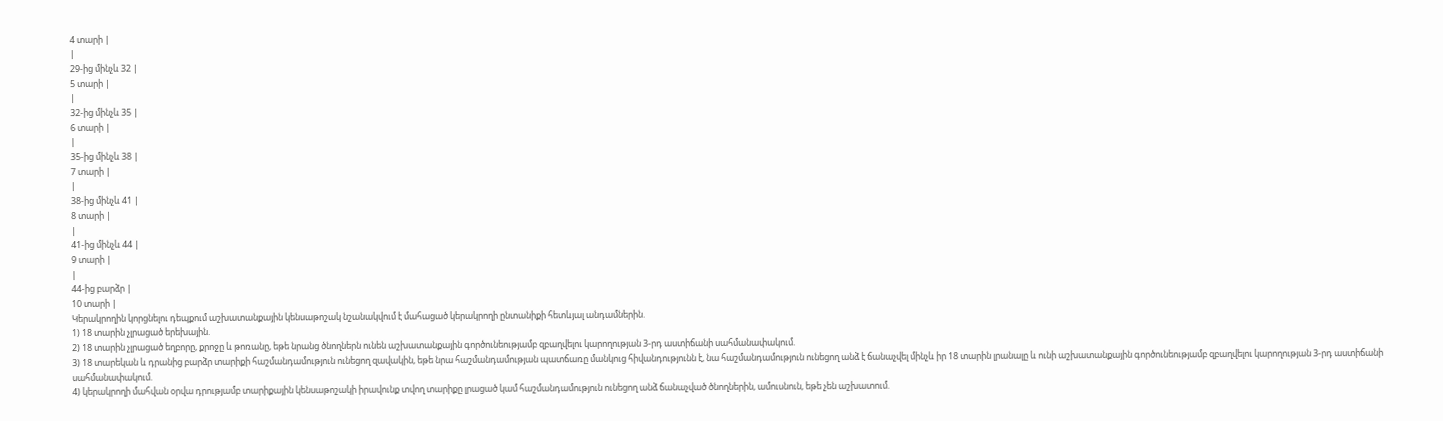4 տարի |
|
29-ից մինչև 32 |
5 տարի |
|
32-ից մինչև 35 |
6 տարի |
|
35-ից մինչև 38 |
7 տարի |
|
38-ից մինչև 41 |
8 տարի |
|
41-ից մինչև 44 |
9 տարի |
|
44-ից բարձր |
10 տարի |
Կերակրողին կորցնելու դեպքում աշխատանքային կենսաթոշակ նշանակվում է մահացած կերակրողի ընտանիքի հետևյալ անդամներին.
1) 18 տարին չլրացած երեխային.
2) 18 տարին չլրացած եղբորը, քրոջը և թոռանը, եթե նրանց ծնողներն ունեն աշխատանքային գործունեությամբ զբաղվելու կարողության 3-րդ աստիճանի սահմանափակում.
3) 18 տարեկան և դրանից բարձր տարիքի հաշմանդամություն ունեցող զավակին, եթե նրա հաշմանդամության պատճառը մանկուց հիվանդությունն է, նա հաշմանդամություն ունեցող անձ է ճանաչվել մինչև իր 18 տարին լրանալը և ունի աշխատանքային գործունեությամբ զբաղվելու կարողության 3-րդ աստիճանի սահմանափակում.
4) կերակրողի մահվան օրվա դրությամբ տարիքային կենսաթոշակի իրավունք տվող տարիքը լրացած կամ հաշմանդամություն ունեցող անձ ճանաչված ծնողներին, ամուսնուն, եթե չեն աշխատում.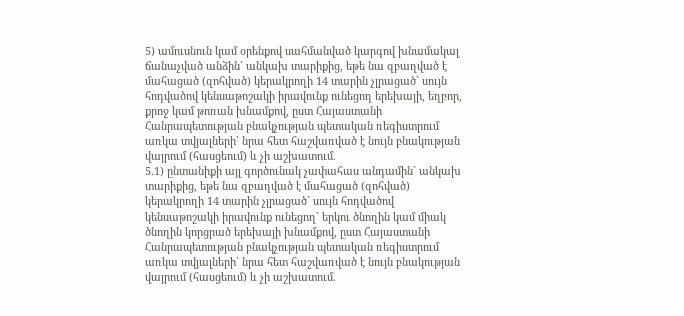5) ամուսնուն կամ օրենքով սահմանված կարգով խնամակալ ճանաչված անձին` անկախ տարիքից, եթե նա զբաղված է մահացած (զոհված) կերակրողի 14 տարին չլրացած` սույն հոդվածով կենսաթոշակի իրավունք ունեցող երեխայի, եղբոր, քրոջ կամ թոռան խնամքով, ըստ Հայաստանի Հանրապետության բնակչության պետական ռեգիստրում առկա տվյալների` նրա հետ հաշվառված է նույն բնակության վայրում (հասցեում) և չի աշխատում.
5.1) ընտանիքի այլ գործունակ չափահաս անդամին` անկախ տարիքից, եթե նա զբաղված է մահացած (զոհված) կերակրողի 14 տարին չլրացած` սույն հոդվածով կենսաթոշակի իրավունք ունեցող` երկու ծնողին կամ միակ ծնողին կորցրած երեխայի խնամքով, ըստ Հայաստանի Հանրապետության բնակչության պետական ռեգիստրում առկա տվյալների` նրա հետ հաշվառված է նույն բնակության վայրում (հասցեում) և չի աշխատում.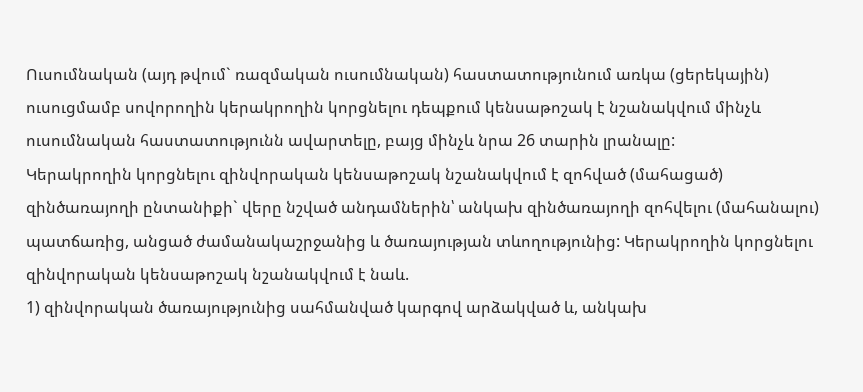Ուսումնական (այդ թվում` ռազմական ուսումնական) հաստատությունում առկա (ցերեկային) ուսուցմամբ սովորողին կերակրողին կորցնելու դեպքում կենսաթոշակ է նշանակվում մինչև ուսումնական հաստատությունն ավարտելը, բայց մինչև նրա 26 տարին լրանալը:
Կերակրողին կորցնելու զինվորական կենսաթոշակ նշանակվում է զոհված (մահացած) զինծառայողի ընտանիքի` վերը նշված անդամներին՝ անկախ զինծառայողի զոհվելու (մահանալու) պատճառից, անցած ժամանակաշրջանից և ծառայության տևողությունից: Կերակրողին կորցնելու զինվորական կենսաթոշակ նշանակվում է նաև.
1) զինվորական ծառայությունից սահմանված կարգով արձակված և, անկախ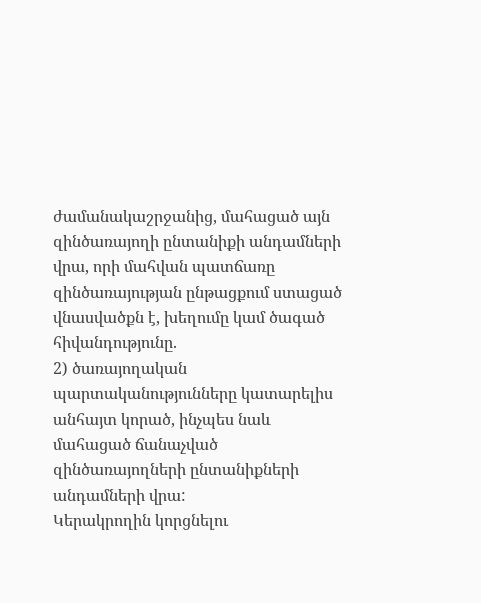ժամանակաշրջանից, մահացած այն զինծառայողի ընտանիքի անդամների վրա, որի մահվան պատճառը զինծառայության ընթացքում ստացած վնասվածքն է, խեղումը կամ ծագած հիվանդությունը.
2) ծառայողական պարտականությունները կատարելիս անհայտ կորած, ինչպես նաև մահացած ճանաչված զինծառայողների ընտանիքների անդամների վրա:
Կերակրողին կորցնելու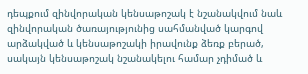դեպքում զինվորական կենսաթոշակ է նշանակվում նաև զինվորական ծառայությունից սահմանված կարգով արձակված և կենսաթոշակի իրավունք ձեռք բերած, սակայն կենսաթոշակ նշանակելու համար չդիմած և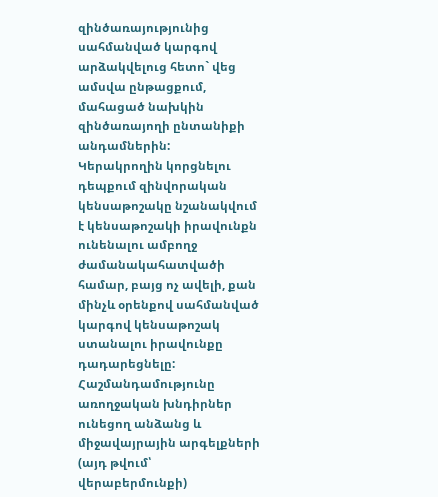զինծառայությունից սահմանված կարգով արձակվելուց հետո` վեց ամսվա ընթացքում, մահացած նախկին զինծառայողի ընտանիքի անդամներին:
Կերակրողին կորցնելու դեպքում զինվորական կենսաթոշակը նշանակվում է կենսաթոշակի իրավունքն ունենալու ամբողջ ժամանակահատվածի համար, բայց ոչ ավելի, քան մինչև օրենքով սահմանված կարգով կենսաթոշակ ստանալու իրավունքը դադարեցնելը:
Հաշմանդամությունը առողջական խնդիրներ ունեցող անձանց և միջավայրային արգելքների (այդ թվում՝ վերաբերմունքի)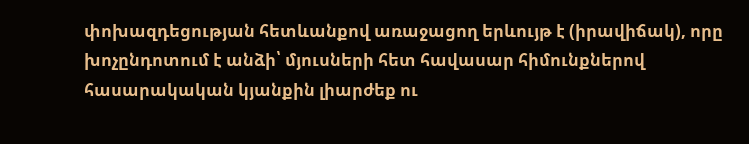փոխազդեցության հետևանքով առաջացող երևույթ է (իրավիճակ), որը խոչընդոտում է անձի՝ մյուսների հետ հավասար հիմունքներով հասարակական կյանքին լիարժեք ու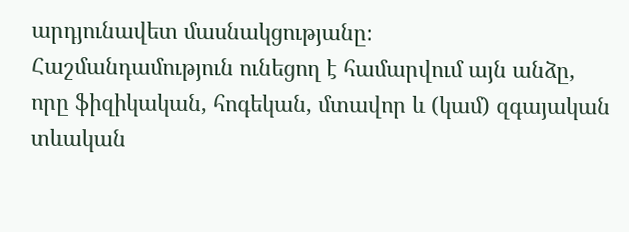արդյունավետ մասնակցությանը։
Հաշմանդամություն ունեցող է համարվում այն անձը, որը ֆիզիկական, հոգեկան, մտավոր և (կամ) զգայական տևական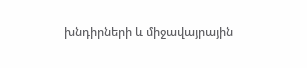խնդիրների և միջավայրային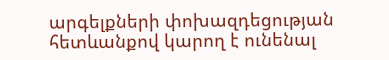արգելքների փոխազդեցության հետևանքով կարող է ունենալ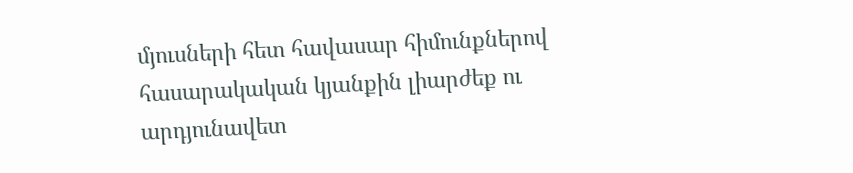մյուսների հետ հավասար հիմունքներով հասարակական կյանքին լիարժեք ու արդյունավետ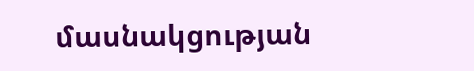մասնակցության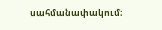սահմանափակում։